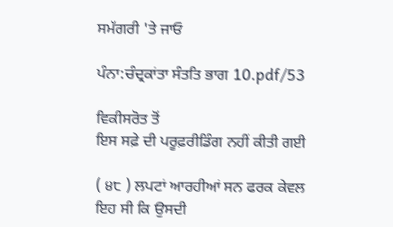ਸਮੱਗਰੀ 'ਤੇ ਜਾਓ

ਪੰਨਾ:ਚੰਦ੍ਰਕਾਂਤਾ ਸੰਤਤਿ ਭਾਗ 10.pdf/53

ਵਿਕੀਸਰੋਤ ਤੋਂ
ਇਸ ਸਫ਼ੇ ਦੀ ਪਰੂਫ਼ਰੀਡਿੰਗ ਨਹੀਂ ਕੀਤੀ ਗਈ

( ੪੮ ) ਲਪਟਾਂ ਆਰਹੀਆਂ ਸਨ ਫਰਕ ਕੇਵਲ ਇਹ ਸੀ ਕਿ ਉਸਦੀ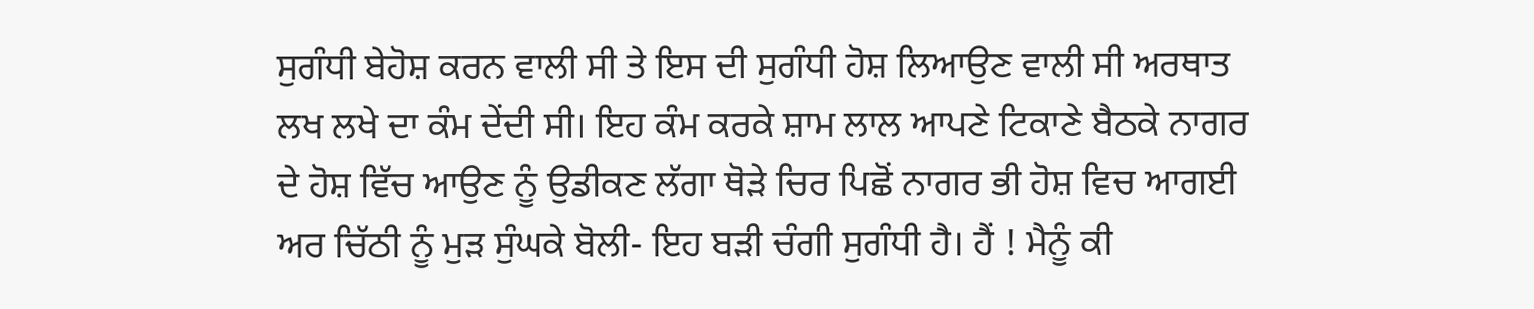ਸੁਗੰਧੀ ਬੇਹੋਸ਼ ਕਰਨ ਵਾਲੀ ਸੀ ਤੇ ਇਸ ਦੀ ਸੁਗੰਧੀ ਹੋਸ਼ ਲਿਆਉਣ ਵਾਲੀ ਸੀ ਅਰਥਾਤ ਲਖ ਲਖੇ ਦਾ ਕੰਮ ਦੇਂਦੀ ਸੀ। ਇਹ ਕੰਮ ਕਰਕੇ ਸ਼ਾਮ ਲਾਲ ਆਪਣੇ ਟਿਕਾਣੇ ਬੈਠਕੇ ਨਾਗਰ ਦੇ ਹੋਸ਼ ਵਿੱਚ ਆਉਣ ਨੂੰ ਉਡੀਕਣ ਲੱਗਾ ਥੋੜੇ ਚਿਰ ਪਿਛੋਂ ਨਾਗਰ ਭੀ ਹੋਸ਼ ਵਿਚ ਆਗਈ ਅਰ ਚਿੱਠੀ ਨੂੰ ਮੁੜ ਸੁੰਘਕੇ ਬੋਲੀ- ਇਹ ਬੜੀ ਚੰਗੀ ਸੁਗੰਧੀ ਹੈ। ਹੈਂ ! ਮੈਨੂੰ ਕੀ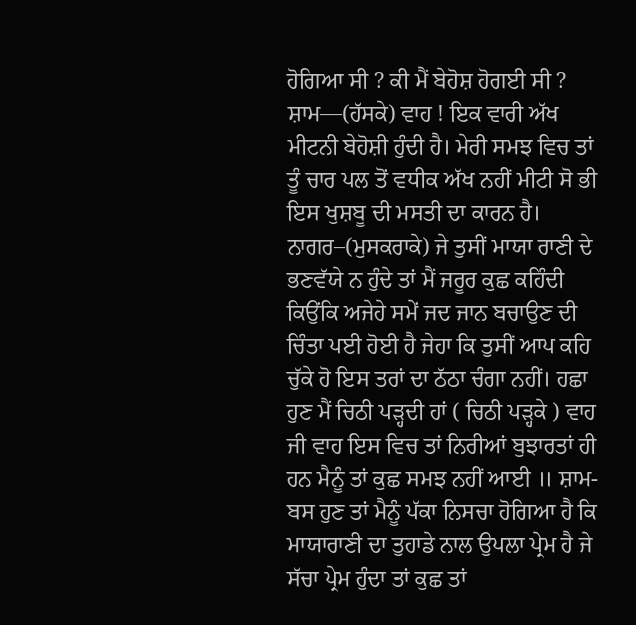ਹੋਗਿਆ ਸੀ ? ਕੀ ਮੈਂ ਬੇਹੋਸ਼ ਹੋਗਈ ਸੀ ? ਸ਼ਾਮ—(ਹੱਸਕੇ) ਵਾਹ ! ਇਕ ਵਾਰੀ ਅੱਖ ਮੀਟਨੀ ਬੇਹੋਸ਼ੀ ਹੁੰਦੀ ਹੈ। ਮੇਰੀ ਸਮਝ ਵਿਚ ਤਾਂ ਤੂੰ ਚਾਰ ਪਲ ਤੋਂ ਵਧੀਕ ਅੱਖ ਨਹੀਂ ਮੀਟੀ ਸੋ ਭੀ ਇਸ ਖੁਸ਼ਬੂ ਦੀ ਮਸਤੀ ਦਾ ਕਾਰਨ ਹੈ। ਨਾਗਰ–(ਮੁਸਕਰਾਕੇ) ਜੇ ਤੁਸੀਂ ਮਾਯਾ ਰਾਣੀ ਦੇ ਭਣਵੱਯੇ ਨ ਹੁੰਦੇ ਤਾਂ ਮੈਂ ਜਰੂਰ ਕੁਛ ਕਹਿੰਦੀ ਕਿਉਂਕਿ ਅਜੇਹੇ ਸਮੇਂ ਜਦ ਜਾਨ ਬਚਾਉਣ ਦੀ ਚਿੰਤਾ ਪਈ ਹੋਈ ਹੈ ਜੇਹਾ ਕਿ ਤੁਸੀਂ ਆਪ ਕਹਿ ਚੁੱਕੇ ਹੋ ਇਸ ਤਰਾਂ ਦਾ ਠੱਠਾ ਚੰਗਾ ਨਹੀਂ। ਹਛਾ ਹੁਣ ਮੈਂ ਚਿਠੀ ਪੜ੍ਹਦੀ ਹਾਂ ( ਚਿਠੀ ਪੜ੍ਹਕੇ ) ਵਾਹ ਜੀ ਵਾਹ ਇਸ ਵਿਚ ਤਾਂ ਨਿਰੀਆਂ ਬੁਝਾਰਤਾਂ ਹੀ ਹਨ ਮੈਨੂੰ ਤਾਂ ਕੁਛ ਸਮਝ ਨਹੀਂ ਆਈ ॥ ਸ਼ਾਮ-ਬਸ ਹੁਣ ਤਾਂ ਮੈਨੂੰ ਪੱਕਾ ਨਿਸਚਾ ਹੋਗਿਆ ਹੈ ਕਿ ਮਾਯਾਰਾਣੀ ਦਾ ਤੁਹਾਡੇ ਨਾਲ ਉਪਲਾ ਪ੍ਰੇਮ ਹੈ ਜੇ ਸੱਚਾ ਪ੍ਰੇਮ ਹੁੰਦਾ ਤਾਂ ਕੁਛ ਤਾਂ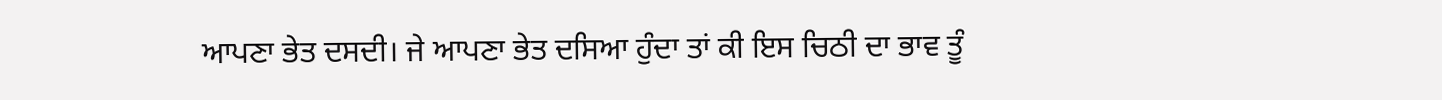ਆਪਣਾ ਭੇਤ ਦਸਦੀ। ਜੇ ਆਪਣਾ ਭੇਤ ਦਸਿਆ ਹੁੰਦਾ ਤਾਂ ਕੀ ਇਸ ਚਿਠੀ ਦਾ ਭਾਵ ਤੂੰ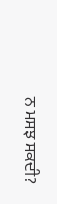ਨ ਮਸਝ ਸਕਦੀ?